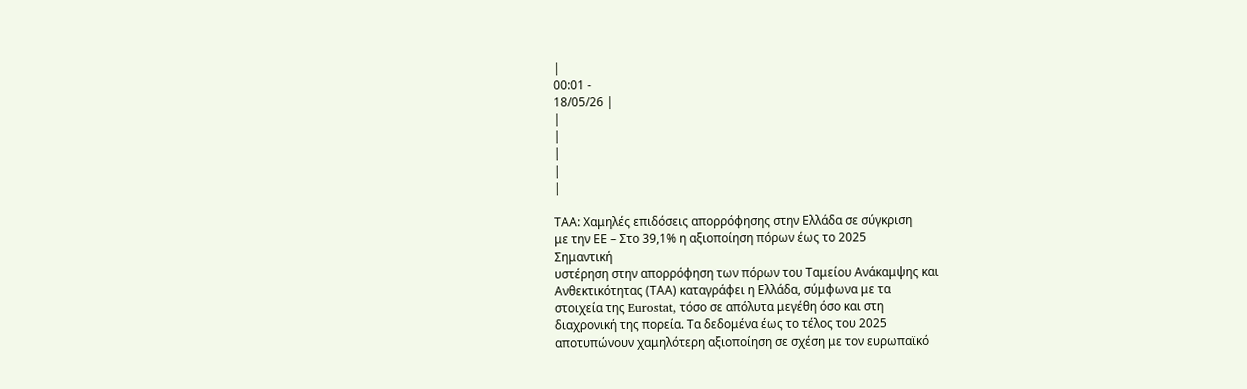|
00:01 -
18/05/26 |
|
|
|
|
|

ΤΑΑ: Χαμηλές επιδόσεις απορρόφησης στην Ελλάδα σε σύγκριση
με την ΕΕ – Στο 39,1% η αξιοποίηση πόρων έως το 2025
Σημαντική
υστέρηση στην απορρόφηση των πόρων του Ταμείου Ανάκαμψης και
Ανθεκτικότητας (ΤΑΑ) καταγράφει η Ελλάδα, σύμφωνα με τα
στοιχεία της Eurostat, τόσο σε απόλυτα μεγέθη όσο και στη
διαχρονική της πορεία. Τα δεδομένα έως το τέλος του 2025
αποτυπώνουν χαμηλότερη αξιοποίηση σε σχέση με τον ευρωπαϊκό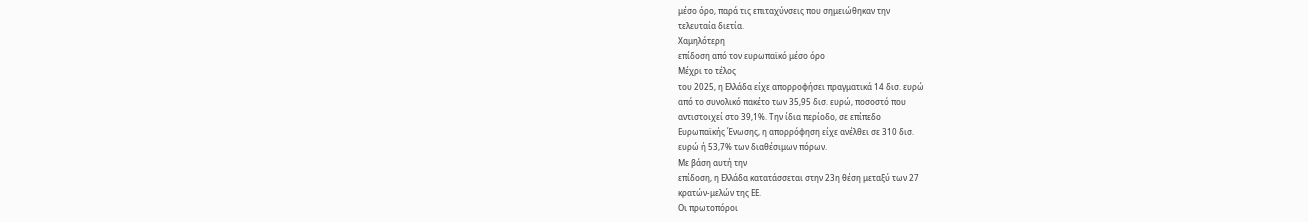μέσο όρο, παρά τις επιταχύνσεις που σημειώθηκαν την
τελευταία διετία.
Χαμηλότερη
επίδοση από τον ευρωπαϊκό μέσο όρο
Μέχρι το τέλος
του 2025, η Ελλάδα είχε απορροφήσει πραγματικά 14 δισ. ευρώ
από το συνολικό πακέτο των 35,95 δισ. ευρώ, ποσοστό που
αντιστοιχεί στο 39,1%. Την ίδια περίοδο, σε επίπεδο
Ευρωπαϊκής Ένωσης, η απορρόφηση είχε ανέλθει σε 310 δισ.
ευρώ ή 53,7% των διαθέσιμων πόρων.
Με βάση αυτή την
επίδοση, η Ελλάδα κατατάσσεται στην 23η θέση μεταξύ των 27
κρατών-μελών της ΕΕ.
Οι πρωτοπόροι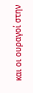και οι ουραγοί στην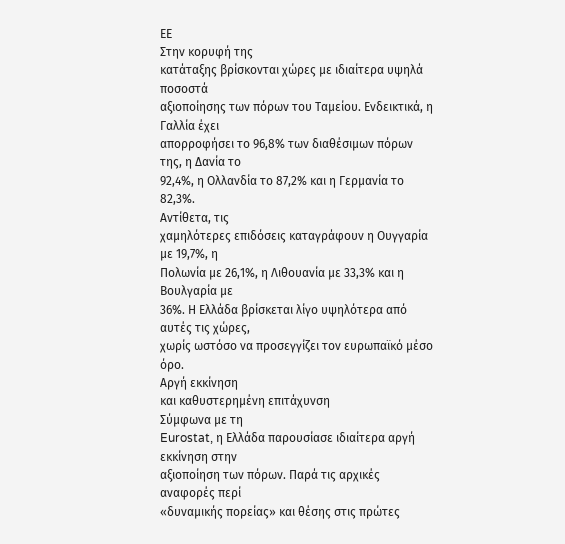ΕΕ
Στην κορυφή της
κατάταξης βρίσκονται χώρες με ιδιαίτερα υψηλά ποσοστά
αξιοποίησης των πόρων του Ταμείου. Ενδεικτικά, η Γαλλία έχει
απορροφήσει το 96,8% των διαθέσιμων πόρων της, η Δανία το
92,4%, η Ολλανδία το 87,2% και η Γερμανία το 82,3%.
Αντίθετα, τις
χαμηλότερες επιδόσεις καταγράφουν η Ουγγαρία με 19,7%, η
Πολωνία με 26,1%, η Λιθουανία με 33,3% και η Βουλγαρία με
36%. Η Ελλάδα βρίσκεται λίγο υψηλότερα από αυτές τις χώρες,
χωρίς ωστόσο να προσεγγίζει τον ευρωπαϊκό μέσο όρο.
Αργή εκκίνηση
και καθυστερημένη επιτάχυνση
Σύμφωνα με τη
Eurostat, η Ελλάδα παρουσίασε ιδιαίτερα αργή εκκίνηση στην
αξιοποίηση των πόρων. Παρά τις αρχικές αναφορές περί
«δυναμικής πορείας» και θέσης στις πρώτες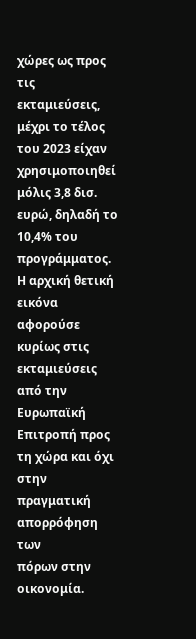χώρες ως προς τις
εκταμιεύσεις, μέχρι το τέλος του 2023 είχαν χρησιμοποιηθεί
μόλις 3,8 δισ. ευρώ, δηλαδή το 10,4% του προγράμματος.
Η αρχική θετική
εικόνα αφορούσε κυρίως στις εκταμιεύσεις από την Ευρωπαϊκή
Επιτροπή προς τη χώρα και όχι στην πραγματική απορρόφηση των
πόρων στην οικονομία.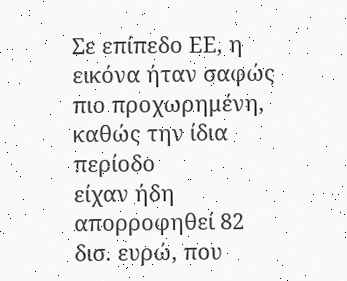Σε επίπεδο ΕΕ, η
εικόνα ήταν σαφώς πιο προχωρημένη, καθώς την ίδια περίοδο
είχαν ήδη απορροφηθεί 82 δισ. ευρώ, που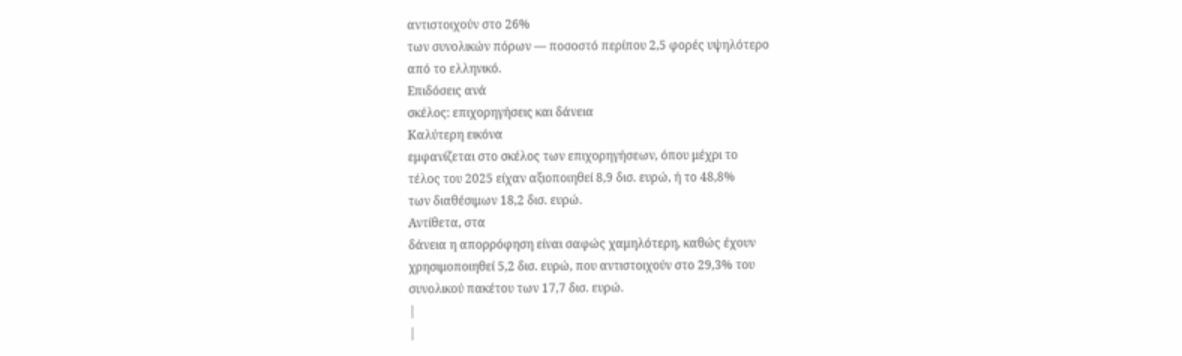αντιστοιχούν στο 26%
των συνολικών πόρων — ποσοστό περίπου 2,5 φορές υψηλότερο
από το ελληνικό.
Επιδόσεις ανά
σκέλος: επιχορηγήσεις και δάνεια
Καλύτερη εικόνα
εμφανίζεται στο σκέλος των επιχορηγήσεων, όπου μέχρι το
τέλος του 2025 είχαν αξιοποιηθεί 8,9 δισ. ευρώ, ή το 48,8%
των διαθέσιμων 18,2 δισ. ευρώ.
Αντίθετα, στα
δάνεια η απορρόφηση είναι σαφώς χαμηλότερη, καθώς έχουν
χρησιμοποιηθεί 5,2 δισ. ευρώ, που αντιστοιχούν στο 29,3% του
συνολικού πακέτου των 17,7 δισ. ευρώ.
|
|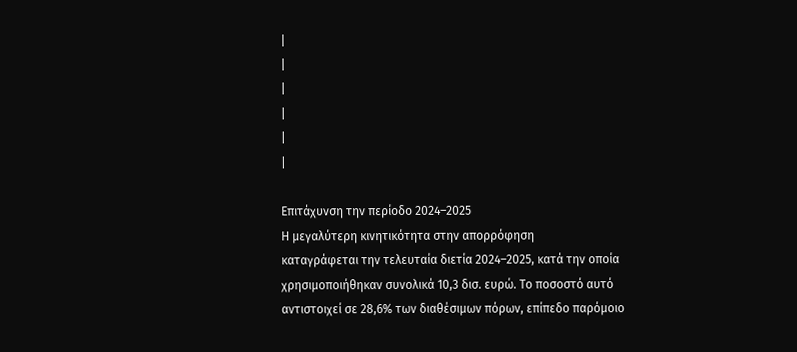|
|
|
|
|
|

Επιτάχυνση την περίοδο 2024–2025
Η μεγαλύτερη κινητικότητα στην απορρόφηση
καταγράφεται την τελευταία διετία 2024–2025, κατά την οποία
χρησιμοποιήθηκαν συνολικά 10,3 δισ. ευρώ. Το ποσοστό αυτό
αντιστοιχεί σε 28,6% των διαθέσιμων πόρων, επίπεδο παρόμοιο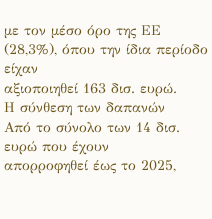με τον μέσο όρο της ΕΕ (28,3%), όπου την ίδια περίοδο είχαν
αξιοποιηθεί 163 δισ. ευρώ.
Η σύνθεση των δαπανών
Από το σύνολο των 14 δισ. ευρώ που έχουν
απορροφηθεί έως το 2025,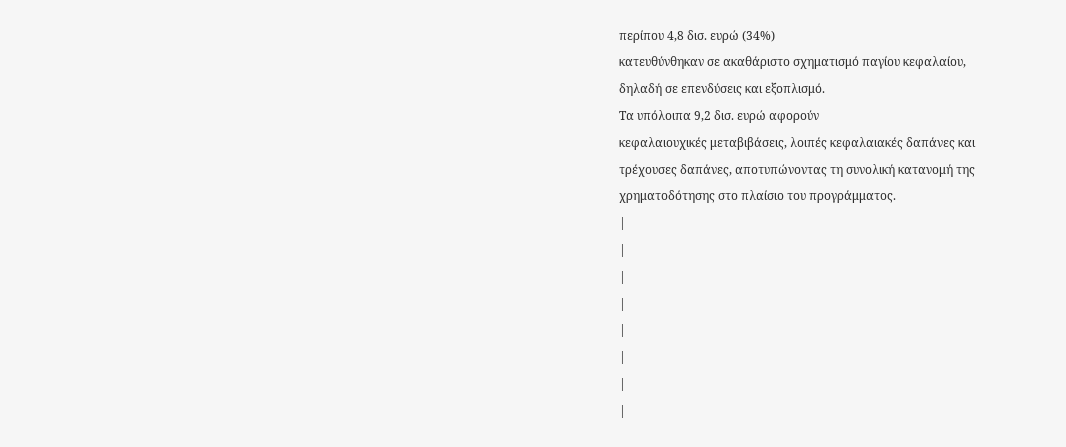περίπου 4,8 δισ. ευρώ (34%)
κατευθύνθηκαν σε ακαθάριστο σχηματισμό παγίου κεφαλαίου,
δηλαδή σε επενδύσεις και εξοπλισμό.
Τα υπόλοιπα 9,2 δισ. ευρώ αφορούν
κεφαλαιουχικές μεταβιβάσεις, λοιπές κεφαλαιακές δαπάνες και
τρέχουσες δαπάνες, αποτυπώνοντας τη συνολική κατανομή της
χρηματοδότησης στο πλαίσιο του προγράμματος.
|
|
|
|
|
|
|
|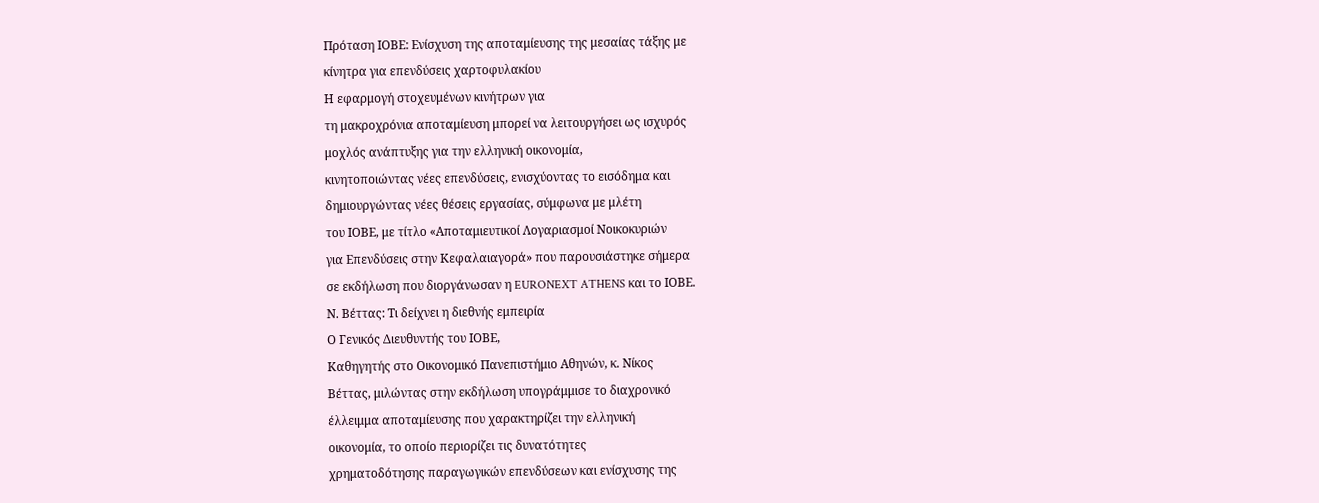Πρόταση ΙΟΒΕ: Ενίσχυση της αποταμίευσης της μεσαίας τάξης με
κίνητρα για επενδύσεις χαρτοφυλακίου
Η εφαρμογή στοχευμένων κινήτρων για
τη μακροχρόνια αποταμίευση μπορεί να λειτουργήσει ως ισχυρός
μοχλός ανάπτυξης για την ελληνική οικονομία,
κινητοποιώντας νέες επενδύσεις, ενισχύοντας το εισόδημα και
δημιουργώντας νέες θέσεις εργασίας, σύμφωνα με μλέτη
του ΙΟΒΕ, με τίτλο «Αποταμιευτικοί Λογαριασμοί Νοικοκυριών
για Επενδύσεις στην Κεφαλαιαγορά» που παρουσιάστηκε σήμερα
σε εκδήλωση που διοργάνωσαν η EURONEXT ATHENS και το ΙΟΒΕ.
Ν. Βέττας: Τι δείχνει η διεθνής εμπειρία
Ο Γενικός Διευθυντής του ΙΟΒΕ,
Καθηγητής στο Οικονομικό Πανεπιστήμιο Αθηνών, κ. Νίκος
Βέττας, μιλώντας στην εκδήλωση υπογράμμισε το διαχρονικό
έλλειμμα αποταμίευσης που χαρακτηρίζει την ελληνική
οικονομία, το οποίο περιορίζει τις δυνατότητες
χρηματοδότησης παραγωγικών επενδύσεων και ενίσχυσης της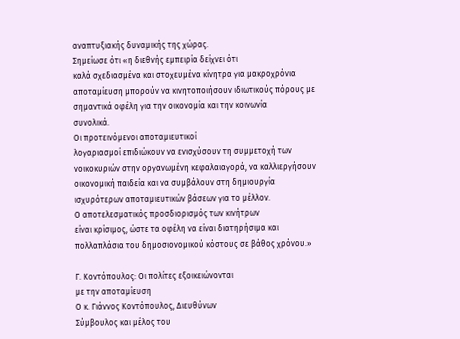αναπτυξιακής δυναμικής της χώρας.
Σημείωσε ότι «η διεθνής εμπειρία δείχνει ότι
καλά σχεδιασμένα και στοχευμένα κίνητρα για μακροχρόνια
αποταμίευση μπορούν να κινητοποιήσουν ιδιωτικούς πόρους με
σημαντικά οφέλη για την οικονομία και την κοινωνία
συνολικά.
Οι προτεινόμενοι αποταμιευτικοί
λογαριασμοί επιδιώκουν να ενισχύσουν τη συμμετοχή των
νοικοκυριών στην οργανωμένη κεφαλαιαγορά, να καλλιεργήσουν
οικονομική παιδεία και να συμβάλουν στη δημιουργία
ισχυρότερων αποταμιευτικών βάσεων για το μέλλον.
Ο αποτελεσματικός προσδιορισμός των κινήτρων
είναι κρίσιμος, ώστε τα οφέλη να είναι διατηρήσιμα και
πολλαπλάσια του δημοσιονομικού κόστους σε βάθος χρόνου.»

Γ. Κοντόπουλος: Οι πολίτες εξοικειώνονται
με την αποταμίευση
Ο κ. Γιάννος Κοντόπουλος, Διευθύνων
Σύμβουλος και μέλος του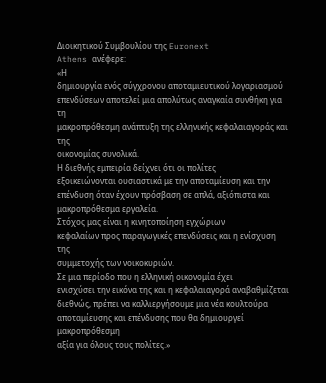Διοικητικού Συμβουλίου της Euronext
Athens ανέφερε:
«Η
δημιουργία ενός σύγχρονου αποταμιευτικού λογαριασμού
επενδύσεων αποτελεί μια απολύτως αναγκαία συνθήκη για τη
μακροπρόθεσμη ανάπτυξη της ελληνικής κεφαλαιαγοράς και της
οικονομίας συνολικά.
Η διεθνής εμπειρία δείχνει ότι οι πολίτες
εξοικειώνονται ουσιαστικά με την αποταμίευση και την
επένδυση όταν έχουν πρόσβαση σε απλά, αξιόπιστα και
μακροπρόθεσμα εργαλεία.
Στόχος μας είναι η κινητοποίηση εγχώριων
κεφαλαίων προς παραγωγικές επενδύσεις και η ενίσχυση της
συμμετοχής των νοικοκυριών.
Σε μια περίοδο που η ελληνική οικονομία έχει
ενισχύσει την εικόνα της και η κεφαλαιαγορά αναβαθμίζεται
διεθνώς, πρέπει να καλλιεργήσουμε μια νέα κουλτούρα
αποταμίευσης και επένδυσης που θα δημιουργεί μακροπρόθεσμη
αξία για όλους τους πολίτες.»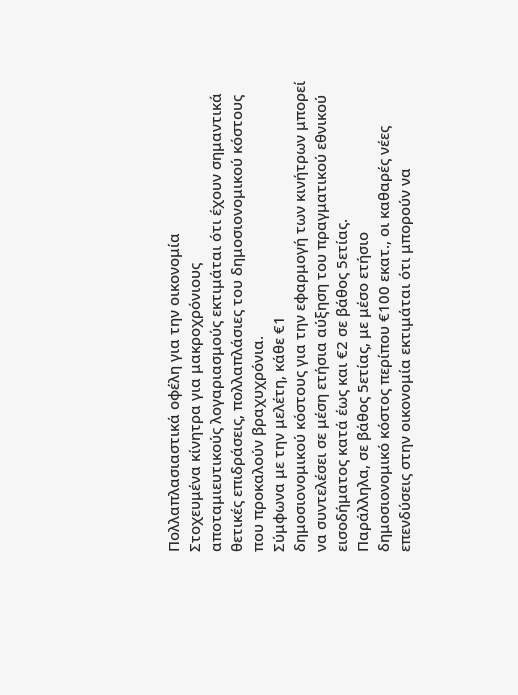Πολλαπλασιαστικά οφέλη για την οικονομία
Στοχευμένα κίνητρα για μακροχρόνιους
αποταμιευτικούς λογαριασμούς εκτιμάται ότι έχουν σημαντικά
θετικές επιδράσεις, πολλαπλάσιες του δημοσιονομικού κόστους
που προκαλούν βραχυχρόνια.
Σύμφωνα με την μελέτη, κάθε €1
δημοσιονομικού κόστους για την εφαρμογή των κινήτρων μπορεί
να συντελέσει σε μέση ετήσια αύξηση του πραγματικού εθνικού
εισοδήματος κατά έως και €2 σε βάθος 5ετίας.
Παράλληλα, σε βάθος 5ετίας, με μέσο ετήσιο
δημοσιονομικό κόστος περίπου €100 εκατ., οι καθαρές νέες
επενδύσεις στην οικονομία εκτιμάται ότι μπορούν να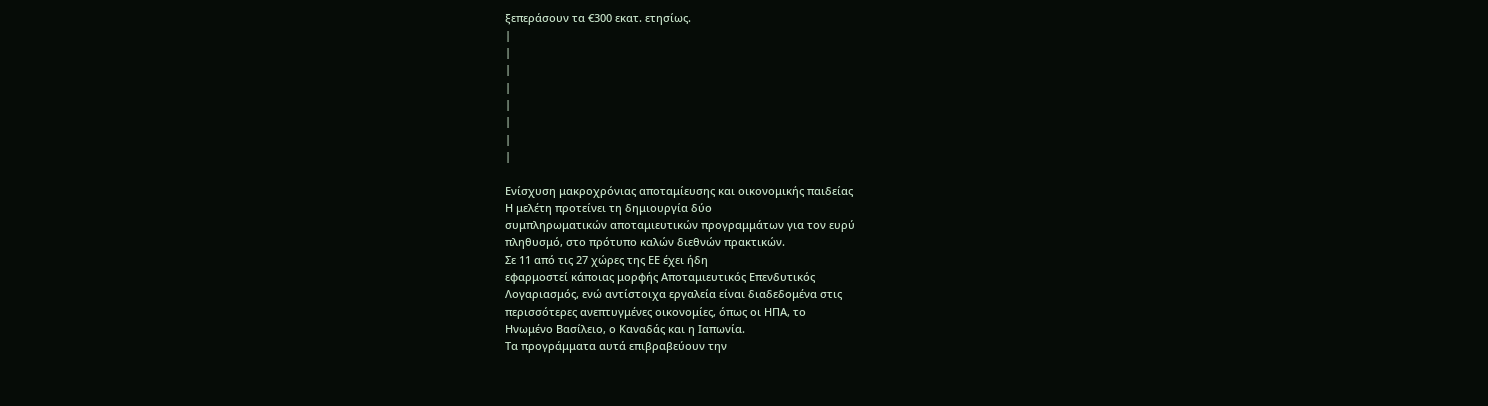ξεπεράσουν τα €300 εκατ. ετησίως.
|
|
|
|
|
|
|
|

Ενίσχυση μακροχρόνιας αποταμίευσης και οικονομικής παιδείας
Η μελέτη προτείνει τη δημιουργία δύο
συμπληρωματικών αποταμιευτικών προγραμμάτων για τον ευρύ
πληθυσμό, στο πρότυπο καλών διεθνών πρακτικών.
Σε 11 από τις 27 χώρες της ΕΕ έχει ήδη
εφαρμοστεί κάποιας μορφής Αποταμιευτικός Επενδυτικός
Λογαριασμός, ενώ αντίστοιχα εργαλεία είναι διαδεδομένα στις
περισσότερες ανεπτυγμένες οικονομίες, όπως οι ΗΠΑ, το
Ηνωμένο Βασίλειο, ο Καναδάς και η Ιαπωνία.
Τα προγράμματα αυτά επιβραβεύουν την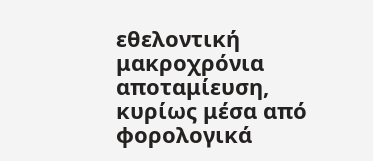εθελοντική μακροχρόνια αποταμίευση, κυρίως μέσα από
φορολογικά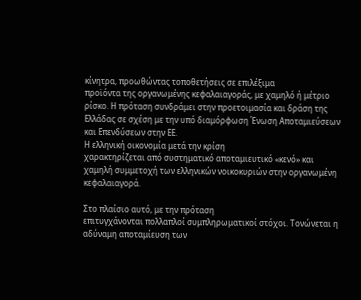κίνητρα, προωθώντας τοποθετήσεις σε επιλέξιμα
προϊόντα της οργανωμένης κεφαλαιαγοράς, με χαμηλό ή μέτριο
ρίσκο. Η πρόταση συνδράμει στην προετοιμασία και δράση της
Ελλάδας σε σχέση με την υπό διαμόρφωση Ένωση Αποταμιεύσεων
και Επενδύσεων στην ΕΕ.
Η ελληνική οικονομία μετά την κρίση
χαρακτηρίζεται από συστηματικό αποταμιευτικό «κενό» και
χαμηλή συμμετοχή των ελληνικών νοικοκυριών στην οργανωμένη
κεφαλαιαγορά.

Στο πλαίσιο αυτό, με την πρόταση
επιτυγχάνονται πολλαπλοί συμπληρωματικοί στόχοι. Τονώνεται η
αδύναμη αποταμίευση των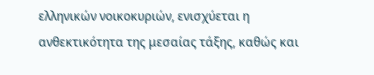ελληνικών νοικοκυριών, ενισχύεται η
ανθεκτικότητα της μεσαίας τάξης, καθώς και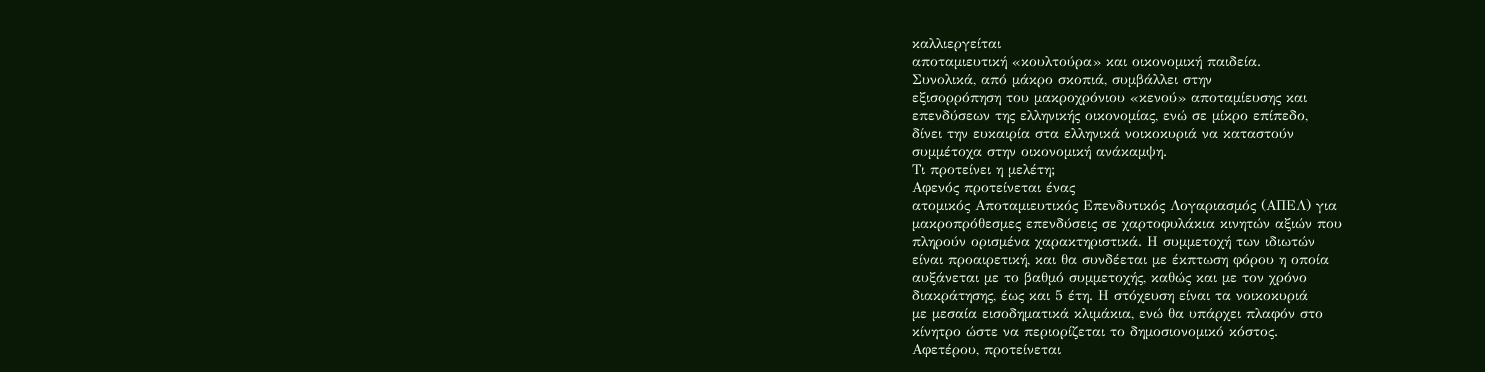καλλιεργείται
αποταμιευτική «κουλτούρα» και οικονομική παιδεία.
Συνολικά, από μάκρο σκοπιά, συμβάλλει στην
εξισορρόπηση του μακροχρόνιου «κενού» αποταμίευσης και
επενδύσεων της ελληνικής οικονομίας, ενώ σε μίκρο επίπεδο,
δίνει την ευκαιρία στα ελληνικά νοικοκυριά να καταστούν
συμμέτοχα στην οικονομική ανάκαμψη.
Τι προτείνει η μελέτη;
Αφενός προτείνεται ένας
ατομικός Αποταμιευτικός Επενδυτικός Λογαριασμός (ΑΠΕΛ) για
μακροπρόθεσμες επενδύσεις σε χαρτοφυλάκια κινητών αξιών που
πληρούν ορισμένα χαρακτηριστικά. Η συμμετοχή των ιδιωτών
είναι προαιρετική, και θα συνδέεται με έκπτωση φόρου η οποία
αυξάνεται με το βαθμό συμμετοχής, καθώς και με τον χρόνο
διακράτησης, έως και 5 έτη. Η στόχευση είναι τα νοικοκυριά
με μεσαία εισοδηματικά κλιμάκια, ενώ θα υπάρχει πλαφόν στο
κίνητρο ώστε να περιορίζεται το δημοσιονομικό κόστος.
Αφετέρου, προτείνεται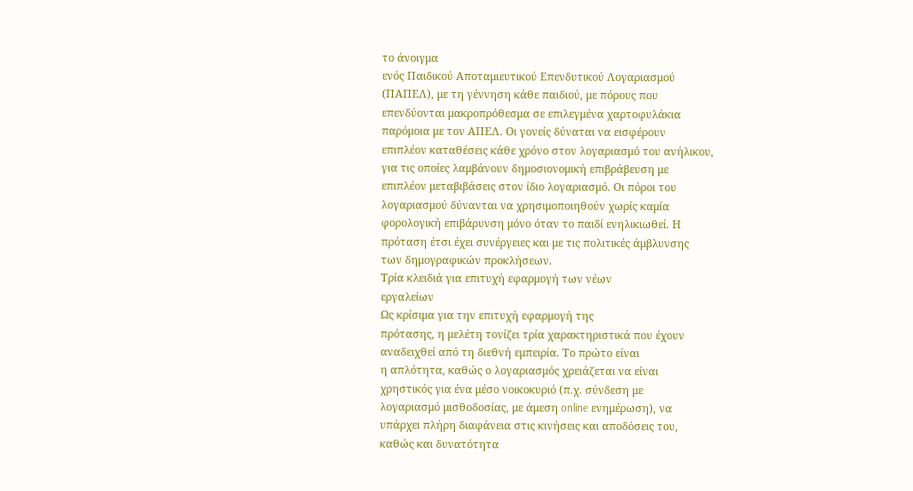το άνοιγμα
ενός Παιδικού Αποταμιευτικού Επενδυτικού Λογαριασμού
(ΠΑΠΕΛ), με τη γέννηση κάθε παιδιού, με πόρους που
επενδύονται μακροπρόθεσμα σε επιλεγμένα χαρτοφυλάκια
παρόμοια με τον ΑΠΕΛ. Οι γονείς δύναται να εισφέρουν
επιπλέον καταθέσεις κάθε χρόνο στον λογαριασμό του ανήλικου,
για τις οποίες λαμβάνουν δημοσιονομική επιβράβευση με
επιπλέον μεταβιβάσεις στον ίδιο λογαριασμό. Οι πόροι του
λογαριασμού δύνανται να χρησιμοποιηθούν χωρίς καμία
φορολογική επιβάρυνση μόνο όταν το παιδί ενηλικιωθεί. Η
πρόταση έτσι έχει συνέργειες και με τις πολιτικές άμβλυνσης
των δημογραφικών προκλήσεων.
Τρία κλειδιά για επιτυχή εφαρμογή των νέων
εργαλείων
Ως κρίσιμα για την επιτυχή εφαρμογή της
πρότασης, η μελέτη τονίζει τρία χαρακτηριστικά που έχουν
αναδειχθεί από τη διεθνή εμπειρία. Το πρώτο είναι
η απλότητα, καθώς ο λογαριασμός χρειάζεται να είναι
χρηστικός για ένα μέσο νοικοκυριό (π.χ. σύνδεση με
λογαριασμό μισθοδοσίας, με άμεση online ενημέρωση), να
υπάρχει πλήρη διαφάνεια στις κινήσεις και αποδόσεις του,
καθώς και δυνατότητα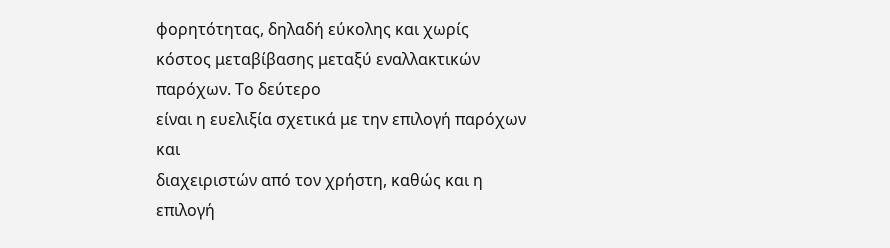φορητότητας, δηλαδή εύκολης και χωρίς
κόστος μεταβίβασης μεταξύ εναλλακτικών παρόχων. Το δεύτερο
είναι η ευελιξία σχετικά με την επιλογή παρόχων και
διαχειριστών από τον χρήστη, καθώς και η επιλογή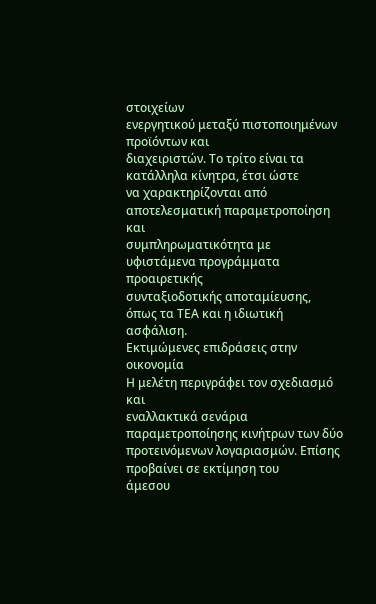στοιχείων
ενεργητικού μεταξύ πιστοποιημένων προϊόντων και
διαχειριστών. Το τρίτο είναι τα κατάλληλα κίνητρα, έτσι ώστε
να χαρακτηρίζονται από αποτελεσματική παραμετροποίηση και
συμπληρωματικότητα με υφιστάμενα προγράμματα προαιρετικής
συνταξιοδοτικής αποταμίευσης, όπως τα ΤΕΑ και η ιδιωτική
ασφάλιση.
Εκτιμώμενες επιδράσεις στην οικονομία
Η μελέτη περιγράφει τον σχεδιασμό και
εναλλακτικά σενάρια παραμετροποίησης κινήτρων των δύο
προτεινόμενων λογαριασμών. Επίσης προβαίνει σε εκτίμηση του
άμεσου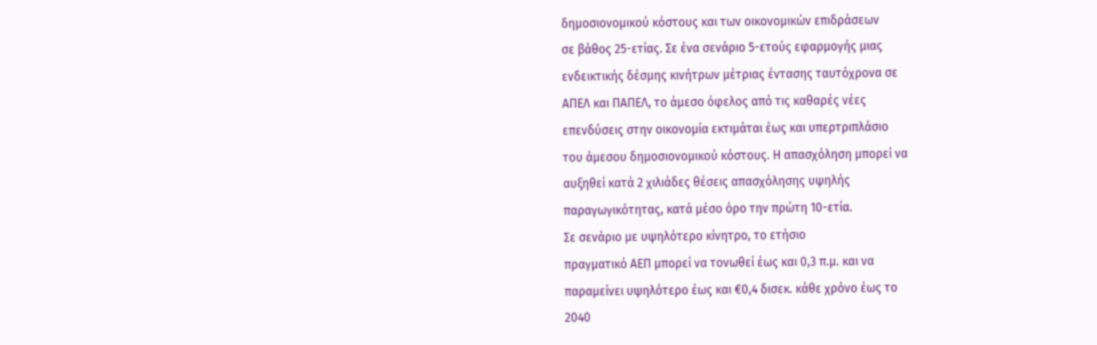δημοσιονομικού κόστους και των οικονομικών επιδράσεων
σε βάθος 25-ετίας. Σε ένα σενάριο 5-ετούς εφαρμογής μιας
ενδεικτικής δέσμης κινήτρων μέτριας έντασης ταυτόχρονα σε
ΑΠΕΛ και ΠΑΠΕΛ, το άμεσο όφελος από τις καθαρές νέες
επενδύσεις στην οικονομία εκτιμάται έως και υπερτριπλάσιο
του άμεσου δημοσιονομικού κόστους. Η απασχόληση μπορεί να
αυξηθεί κατά 2 χιλιάδες θέσεις απασχόλησης υψηλής
παραγωγικότητας, κατά μέσο όρο την πρώτη 10-ετία.
Σε σενάριο με υψηλότερο κίνητρο, το ετήσιο
πραγματικό ΑΕΠ μπορεί να τονωθεί έως και 0,3 π.μ. και να
παραμείνει υψηλότερο έως και €0,4 δισεκ. κάθε χρόνο έως το
2040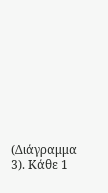(Διάγραμμα 3). Κάθε 1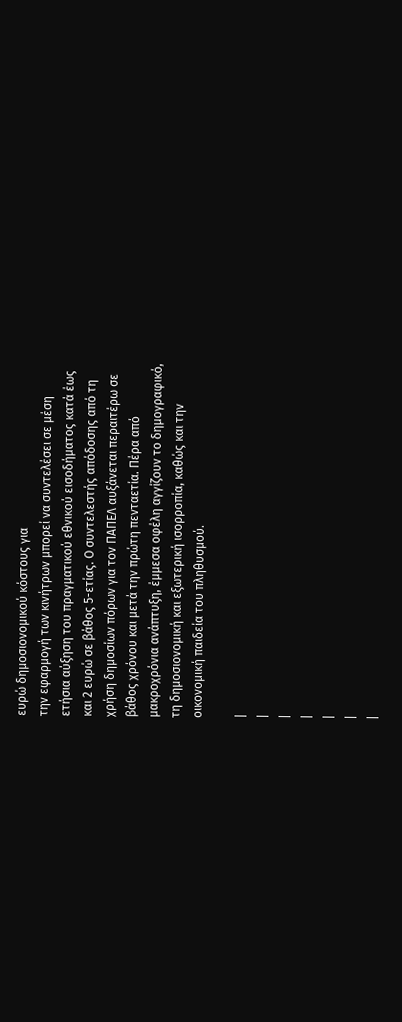ευρώ δημοσιονομικού κόστους για
την εφαρμογή των κινήτρων μπορεί να συντελέσει σε μέση
ετήσια αύξηση του πραγματικού εθνικού εισοδήματος κατά έως
και 2 ευρώ σε βάθος 5-ετίας. Ο συντελεστής απόδοσης από τη
χρήση δημοσίων πόρων για τον ΠΑΠΕΛ αυξάνεται περαιτέρω σε
βάθος χρόνου και μετά την πρώτη πενταετία. Πέρα από
μακροχρόνια ανάπτυξη, έμμεσα οφέλη αγγίζουν το δημογραφικό,
τη δημοσιονομική και εξωτερική ισορροπία, καθώς και την
οικονομική παιδεία του πληθυσμού.

|
|
|
|
|
|
|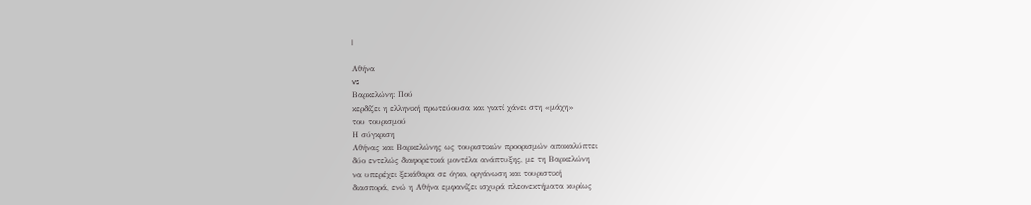|

Αθήνα
vs
Βαρκελώνη: Πού
κερδίζει η ελληνική πρωτεύουσα και γιατί χάνει στη «μάχη»
του τουρισμού
Η σύγκριση
Αθήνας και Βαρκελώνης ως τουριστικών προορισμών αποκαλύπτει
δύο εντελώς διαφορετικά μοντέλα ανάπτυξης, με τη Βαρκελώνη
να υπερέχει ξεκάθαρα σε όγκο, οργάνωση και τουριστική
διασπορά, ενώ η Αθήνα εμφανίζει ισχυρά πλεονεκτήματα κυρίως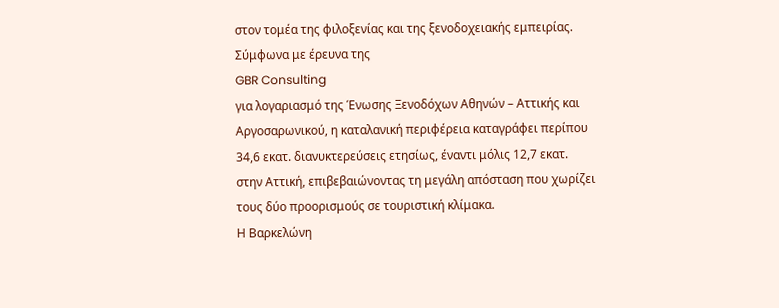στον τομέα της φιλοξενίας και της ξενοδοχειακής εμπειρίας.
Σύμφωνα με έρευνα της
GBR Consulting
για λογαριασμό της Ένωσης Ξενοδόχων Αθηνών – Αττικής και
Αργοσαρωνικού, η καταλανική περιφέρεια καταγράφει περίπου
34,6 εκατ. διανυκτερεύσεις ετησίως, έναντι μόλις 12,7 εκατ.
στην Αττική, επιβεβαιώνοντας τη μεγάλη απόσταση που χωρίζει
τους δύο προορισμούς σε τουριστική κλίμακα.
Η Βαρκελώνη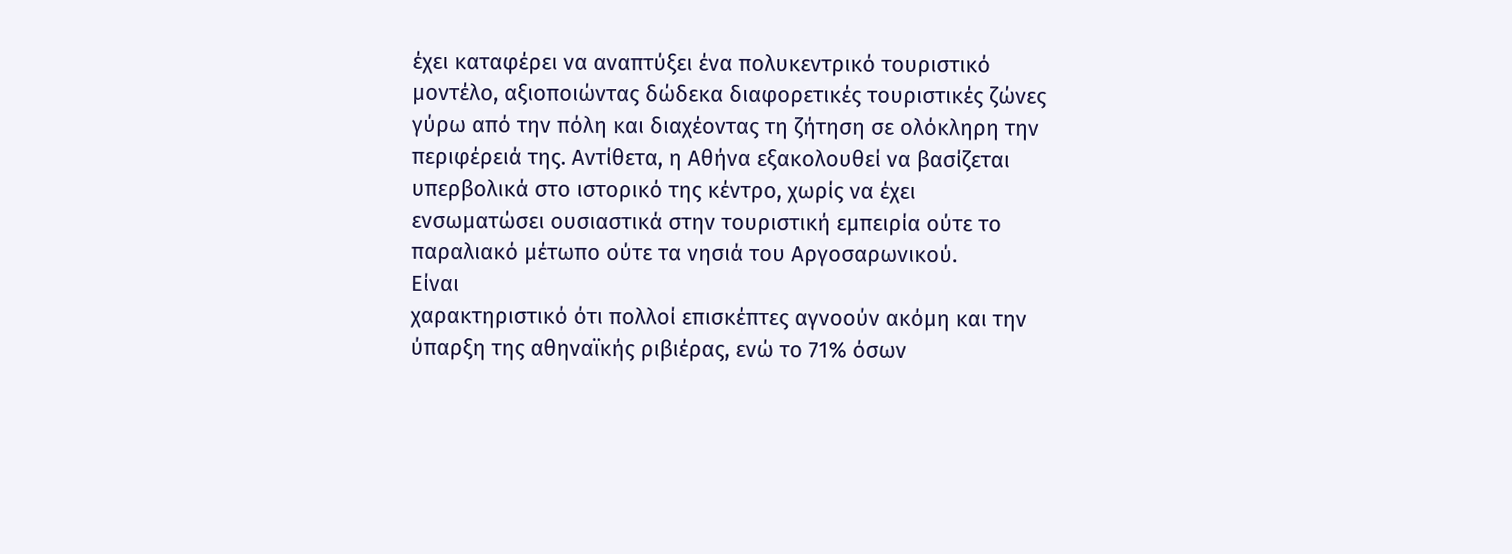έχει καταφέρει να αναπτύξει ένα πολυκεντρικό τουριστικό
μοντέλο, αξιοποιώντας δώδεκα διαφορετικές τουριστικές ζώνες
γύρω από την πόλη και διαχέοντας τη ζήτηση σε ολόκληρη την
περιφέρειά της. Αντίθετα, η Αθήνα εξακολουθεί να βασίζεται
υπερβολικά στο ιστορικό της κέντρο, χωρίς να έχει
ενσωματώσει ουσιαστικά στην τουριστική εμπειρία ούτε το
παραλιακό μέτωπο ούτε τα νησιά του Αργοσαρωνικού.
Είναι
χαρακτηριστικό ότι πολλοί επισκέπτες αγνοούν ακόμη και την
ύπαρξη της αθηναϊκής ριβιέρας, ενώ το 71% όσων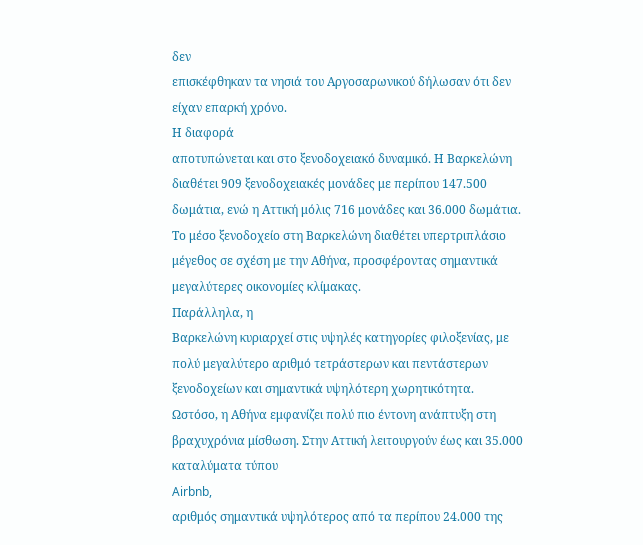δεν
επισκέφθηκαν τα νησιά του Αργοσαρωνικού δήλωσαν ότι δεν
είχαν επαρκή χρόνο.
Η διαφορά
αποτυπώνεται και στο ξενοδοχειακό δυναμικό. Η Βαρκελώνη
διαθέτει 909 ξενοδοχειακές μονάδες με περίπου 147.500
δωμάτια, ενώ η Αττική μόλις 716 μονάδες και 36.000 δωμάτια.
Το μέσο ξενοδοχείο στη Βαρκελώνη διαθέτει υπερτριπλάσιο
μέγεθος σε σχέση με την Αθήνα, προσφέροντας σημαντικά
μεγαλύτερες οικονομίες κλίμακας.
Παράλληλα, η
Βαρκελώνη κυριαρχεί στις υψηλές κατηγορίες φιλοξενίας, με
πολύ μεγαλύτερο αριθμό τετράστερων και πεντάστερων
ξενοδοχείων και σημαντικά υψηλότερη χωρητικότητα.
Ωστόσο, η Αθήνα εμφανίζει πολύ πιο έντονη ανάπτυξη στη
βραχυχρόνια μίσθωση. Στην Αττική λειτουργούν έως και 35.000
καταλύματα τύπου
Airbnb,
αριθμός σημαντικά υψηλότερος από τα περίπου 24.000 της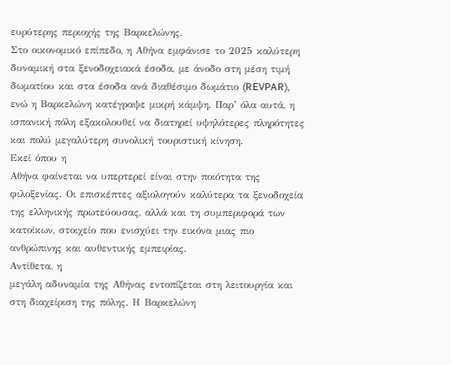ευρύτερης περιοχής της Βαρκελώνης.
Στο οικονομικό επίπεδο, η Αθήνα εμφάνισε το 2025 καλύτερη
δυναμική στα ξενοδοχειακά έσοδα, με άνοδο στη μέση τιμή
δωματίου και στα έσοδα ανά διαθέσιμο δωμάτιο (REVPAR),
ενώ η Βαρκελώνη κατέγραψε μικρή κάμψη. Παρ’ όλα αυτά, η
ισπανική πόλη εξακολουθεί να διατηρεί υψηλότερες πληρότητες
και πολύ μεγαλύτερη συνολική τουριστική κίνηση.
Εκεί όπου η
Αθήνα φαίνεται να υπερτερεί είναι στην ποιότητα της
φιλοξενίας. Οι επισκέπτες αξιολογούν καλύτερα τα ξενοδοχεία
της ελληνικής πρωτεύουσας, αλλά και τη συμπεριφορά των
κατοίκων, στοιχείο που ενισχύει την εικόνα μιας πιο
ανθρώπινης και αυθεντικής εμπειρίας.
Αντίθετα, η
μεγάλη αδυναμία της Αθήνας εντοπίζεται στη λειτουργία και
στη διαχείριση της πόλης. Η Βαρκελώνη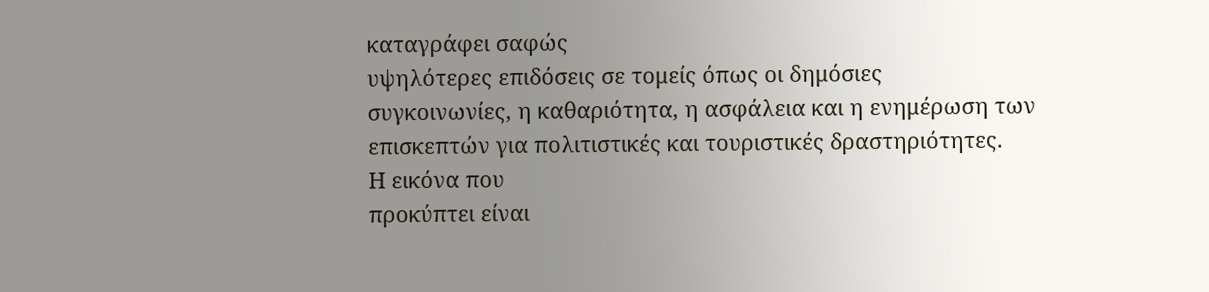καταγράφει σαφώς
υψηλότερες επιδόσεις σε τομείς όπως οι δημόσιες
συγκοινωνίες, η καθαριότητα, η ασφάλεια και η ενημέρωση των
επισκεπτών για πολιτιστικές και τουριστικές δραστηριότητες.
Η εικόνα που
προκύπτει είναι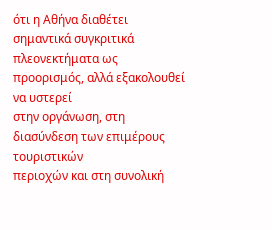ότι η Αθήνα διαθέτει σημαντικά συγκριτικά
πλεονεκτήματα ως προορισμός, αλλά εξακολουθεί να υστερεί
στην οργάνωση, στη διασύνδεση των επιμέρους τουριστικών
περιοχών και στη συνολική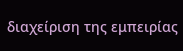διαχείριση της εμπειρίας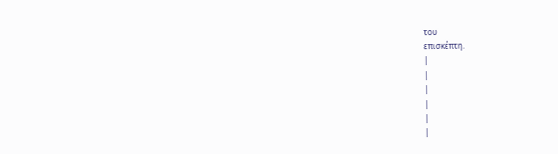του
επισκέπτη.
|
|
|
|
|
|